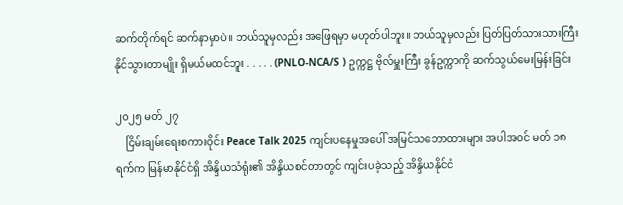ဆက်တိုက်ရင် ဆက်နာမှာပဲ။ ဘယ်သူမှလည်း အဖြေရမှာ မဟုတ်ပါဘူး။ ဘယ်သူမှလည်း ပြတ်ပြတ်သားသားကြီး နိုင်သွားတာမျိုး ရှိမယ်မထင်ဘူး . . . . . (PNLO-NCA/S ) ဥက္ကဋ္ဌ ဗိုလ်မှူးကြီး ခွန်ဥက္ကာကို ဆက်သွယ်မေးမြန်းခြင်း

၂၀၂၅ မတ် ၂၇
    ငြိမ်းချမ်းရေးစကားဝိုင်း Peace Talk 2025 ကျင်းပနေမှုအပေါ် အမြင်သဘောထားများ အပါအဝင် မတ် ၁၈ ရက်က မြန်မာနိုင်ငံရှိ အိန္ဒိယသံရုံး၏ အိန္ဒိယစင်တာတွင် ကျင်းပခဲ့သည့် အိန္ဒိယနိုင်ငံ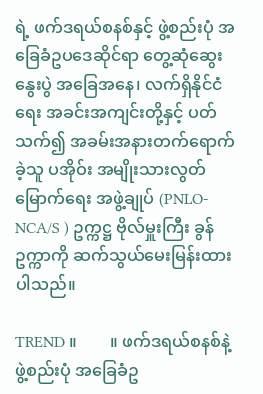ရဲ့ ဖက်ဒရယ်စနစ်နှင့် ဖွဲ့စည်းပုံ အခြေခံဥပဒေဆိုင်ရာ တွေ့ဆုံဆွေးနွေးပွဲ အခြေအနေ၊ လက်ရှိနိုင်ငံရေး အခင်းအကျင်းတို့နှင့် ပတ်သက်၍ အခမ်းအနားတက်ရောက်ခဲ့သူ ပအိုဝ်း အမျိုးသားလွတ်မြောက်ရေး အဖွဲ့ချုပ် (PNLO-NCA/S ) ဥက္ကဋ္ဌ ဗိုလ်မှူးကြီး ခွန်ဥက္ကာကို ဆက်သွယ်မေးမြန်းထားပါသည်။

TREND ။        ။ ဖက်ဒရယ်စနစ်နဲ့ ဖွဲ့စည်းပုံ အခြေခံဥ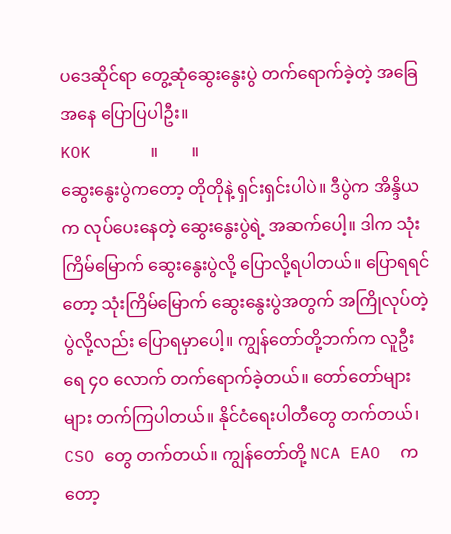ပဒေဆိုင်ရာ တွေ့ဆုံဆွေးနွေးပွဲ တက်ရောက်ခဲ့တဲ့ အခြေအနေ ပြောပြပါဦး။
KOK      ။        ။
ဆွေးနွေးပွဲကတော့ တိုတိုနဲ့ ရှင်းရှင်းပါပဲ။ ဒီပွဲက အိန္ဒိယက လုပ်ပေးနေတဲ့ ဆွေးနွေးပွဲရဲ့ အဆက်ပေါ့။ ဒါက သုံးကြိမ်မြောက် ဆွေးနွေးပွဲလို့ ပြောလို့ရပါတယ်။ ပြောရရင်တော့ သုံးကြိမ်မြောက် ဆွေးနွေးပွဲအတွက် အကြိုလုပ်တဲ့ ပွဲလို့လည်း ပြောရမှာပေါ့။ ကျွန်တော်တို့ဘက်က လူဦးရေ ၄၀ လောက် တက်ရောက်ခဲ့တယ်။ တော်တော်များများ တက်ကြပါတယ်။ နိုင်ငံရေးပါတီတွေ တက်တယ်၊ CSO တွေ တက်တယ်။ ကျွန်တော်တို့ NCA EAO  ကတော့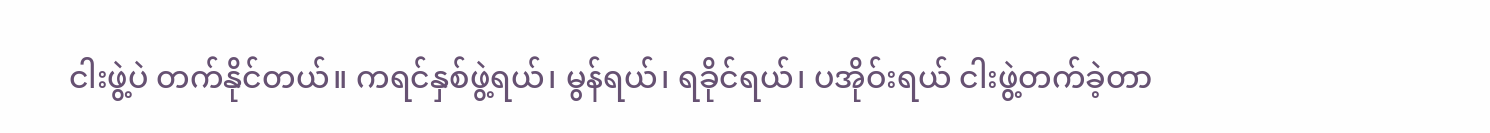ငါးဖွဲ့ပဲ တက်နိုင်တယ်။ ကရင်နှစ်ဖွဲ့ရယ်၊ မွန်ရယ်၊ ရခိုင်ရယ်၊ ပအိုဝ်းရယ် ငါးဖွဲ့တက်ခဲ့တာ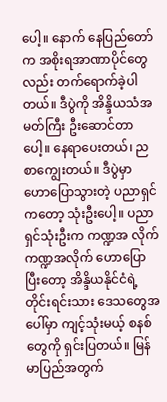ပေါ့။ နောက် နေပြည်တော်က အစိုးရအာဏာပိုင်တွေလည်း တက်ရောက်ခဲ့ပါတယ်။ ဒီပွဲကို အိန္ဒိယသံအမတ်ကြီး ဦးဆောင်တာပေါ့။ နေရာပေးတယ်၊ ညစာကျွေးတယ်။ ဒီပွဲမှာ ဟောပြောသွားတဲ့ ပညာရှင်ကတော့ သုံးဦးပေါ့။ ပညာရှင်သုံးဦးက ကဏ္ဍအ လိုက် ကဏ္ဍအလိုက် ဟောပြောပြီးတော့ အိန္ဒိယနိုင်ငံရဲ့ တိုင်းရင်းသား ဒေသတွေအပေါ်မှာ ကျင့်သုံးမယ့် စနစ်တွေကို ရှင်းပြတယ်။ မြန်မာပြည်အတွက်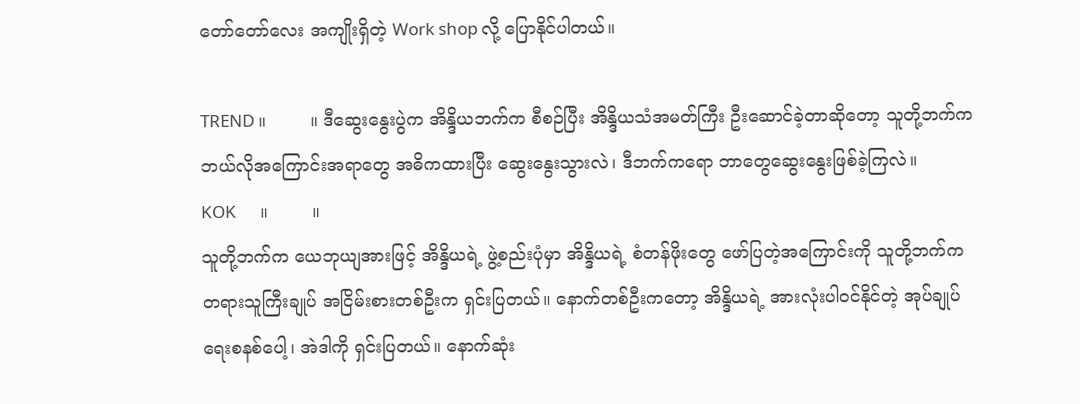တော်တော်လေး အကျိုးရှိတဲ့ Work shop လို့ ပြောနိုင်ပါတယ်။

TREND ။        ။ ဒီဆွေးနွေးပွဲက အိန္ဒိယဘက်က စီစဉ်ပြီး အိန္ဒိယသံအမတ်ကြီး ဦးဆောင်ခဲ့တာဆိုတော့ သူတို့ဘက်က ဘယ်လိုအကြောင်းအရာတွေ အဓိကထားပြီး ဆွေးနွေးသွားလဲ၊ ဒီဘက်က‌ရော ဘာတွေဆွေးနွေးဖြစ်ခဲ့ကြလဲ။
KOK      ။        ။
သူတို့ဘက်က ယေဘုယျအားဖြင့် အိန္ဒိယရဲ့ ဖွဲ့စည်းပုံမှာ အိန္ဒိယရဲ့ စံတန်ဖိုးတွေ ဖော်ပြတဲ့အကြောင်းကို သူတို့ဘက်က တရားသူကြီးချုပ် အငြိမ်းစားတစ်ဦးက ရှင်းပြတယ်။ နောက်တစ်ဦးကတော့ အိန္ဒိယရဲ့ အားလုံးပါဝင်နိုင်တဲ့ အုပ်ချုပ်ရေးစနစ်ပေါ့၊ အဲဒါကို ရှင်းပြတယ်။ နောက်ဆုံး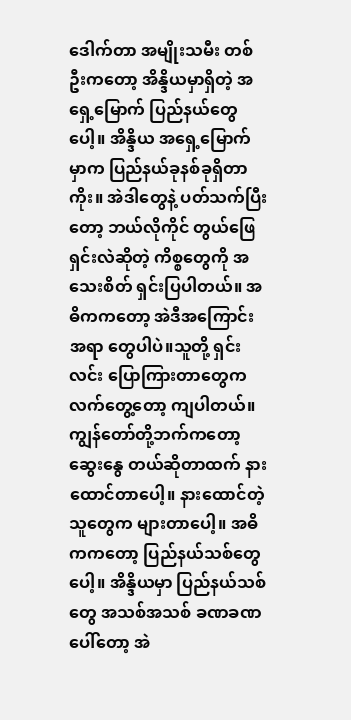ဒေါက်တာ အမျိုးသမီး တစ်ဦးက‌တော့ အိန္ဒိယမှာရှိတဲ့ အရှေ့မြောက် ပြည်နယ်တွေပေါ့။ အိန္ဒိယ အရှေ့မြောက်မှာက ပြည်နယ်ခုနစ်ခုရှိတာကိုး။ အဲဒါတွေနဲ့ ပတ်သက်ပြီးတော့ ဘယ်လိုကိုင် တွယ်ဖြေရှင်းလဲဆိုတဲ့ ကိစ္စတွေကို အသေးစိတ် ရှင်းပြပါတယ်။ အဓိကကတော့ အဲဒီအကြောင်းအရာ တွေပါပဲ။သူတို့ ရှင်းလင်း ပြောကြားတာတွေက လက်တွေ့တော့ ကျပါတယ်။ ကျွန်တော်တို့ဘက်ကတော့ ဆွေးနွေ တယ်ဆိုတာထက် နားထောင်တာပေါ့။ နားထောင်တဲ့သူတွေက များတာပေါ့။ အဓိကကတော့ ပြည်နယ်သစ်တွေပေါ့။ အိန္ဒိယမှာ ပြည်နယ်သစ်တွေ အသစ်အသစ် ခဏခဏ ပေါ်တော့ အဲ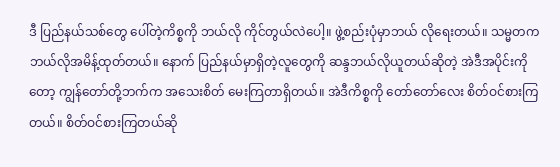ဒီ ပြည်နယ်သစ်တွေ ပေါ်တဲ့ကိစ္စကို ဘယ်လို ကိုင်တွယ်လဲပေါ့။ ဖွဲ့စည်းပုံမှာဘယ် လိုရေးတယ်။ သမ္မတက ဘယ်လိုအမိန့်ထုတ်တယ်။ နောက် ပြည်နယ်မှာရှိတဲ့လူတွေကို ဆန္ဒဘယ်လိုယူတယ်ဆိုတဲ့ အဲဒီအပိုင်းကိုတော့ ကျွန်တော်တို့ဘက်က အသေးစိတ် မေးကြတာရှိတယ်။ အဲဒီကိစ္စကို တော်တော်လေး စိတ်ဝင်စားကြတယ်။ စိတ်ဝင်စားကြတယ်ဆို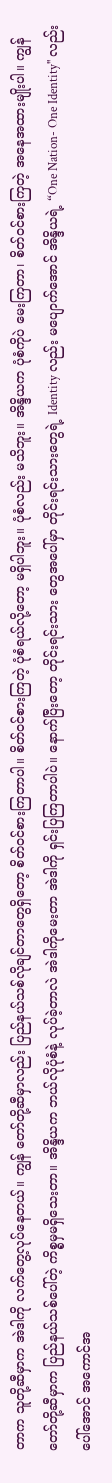တာက သူတို့ဆီမှာက အဲဒါကို လက်တွေ့လုပ်နေတယ်။ ကျွန် တော်တို့ဆီမှာလည်း ပြည်နယ်သစ်လိုချင်တာတွေရှိတော့ စိတ်ဝင်စားကြတာပါ။ စိတ်ဝင်စားကြတဲ့ ပုံစံရယ်လို့တော့ မရှိပါဘူး။ ပုံစံလည်း မသိဘူး။ အိန္ဒိယက ပုံစံကိုပဲ မေးကြတာ၊ စိတ်ဝင်စားကြတဲ့ အနေအထားမျိုးပါ။ ကျွန်တော်တို့ဆီမှာက ပြည်နယ်သစ်ပေါ်တဲ့ ကိစ္စမှမရှိသေးတာ။ အိန္ဒိယက ဘယ်လိုပုံစံနဲ့ လုပ်ခဲ့တာလဲ အဲဒါကိုမေးတာ အဲဒါကို ရှင်းပြကြတာပါပဲ။ နောက်ပြီးတော့ တိုင်းရင်းသား တွေအပေါ်မှာ တိုင်းရင်းသားတွေရဲ့ Identity လည်း မပျောက်အောင် အိန္ဒိယရဲ့ “One Nation- One Identity'' လည်း ပေါ်အောင် အကောင်အ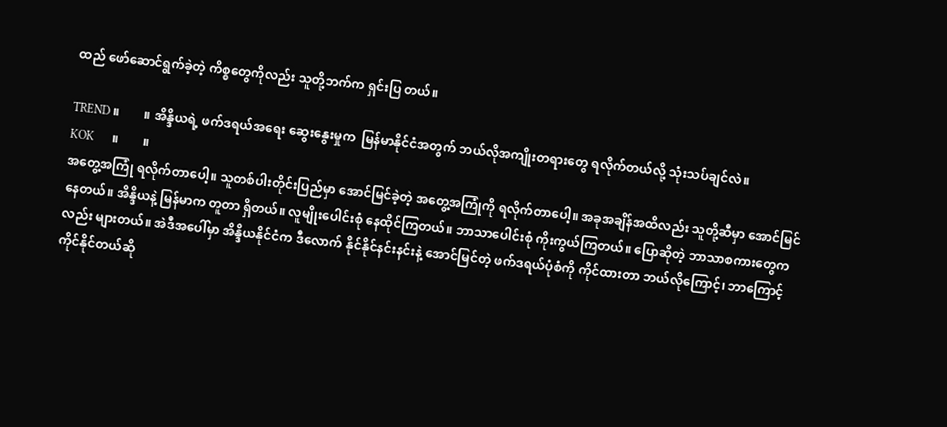ထည် ဖော်ဆောင်ရွက်ခဲ့တဲ့ ကိစ္စတွေကိုလည်း သူတို့ဘက်က ရှင်းပြ တယ်။

TREND ။        ။ အိန္ဒိယရဲ့ ဖက်ဒရယ်အရေး ဆွေးနွေးမှုက  မြန်မာနိုင်ငံအတွက် ဘယ်လိုအကျိုးတရားတွေ ရလိုက်တယ်လို့ သုံးသပ်ချင်လဲ။
KOK      ။        ။
အတွေ့အကြုံ ရလိုက်တာပေါ့။ သူတစ်ပါးတိုင်းပြည်မှာ အောင်မြင်ခဲ့တဲ့ အတွေ့အကြုံကို ရလိုက်တာပေါ့။ အခုအချိန်အထိလည်း သူတို့ဆီမှာ အောင်မြင်နေတယ်။ အိန္ဒိယနဲ့ မြန်မာက တူတာ ရှိတယ်။ လူမျိုးပေါင်းစုံ နေထိုင်ကြတယ်။ ဘာသာပေါင်းစုံ ကိုးကွယ်ကြတယ်။ ပြောဆိုတဲ့ ဘာသာစကားတွေကလည်း များတယ်။ အဲဒီအပေါ်မှာ အိန္ဒိယနိုင်ငံက ဒီလောက် နိုင်နိုင်နင်းနင်းနဲ့ အောင်မြင်တဲ့ ဖက်ဒရယ်ပုံစံကို ကိုင်ထားတာ ဘယ်လိုကြောင့်၊ ဘာကြောင့် ကိုင်နိုင်တယ်ဆို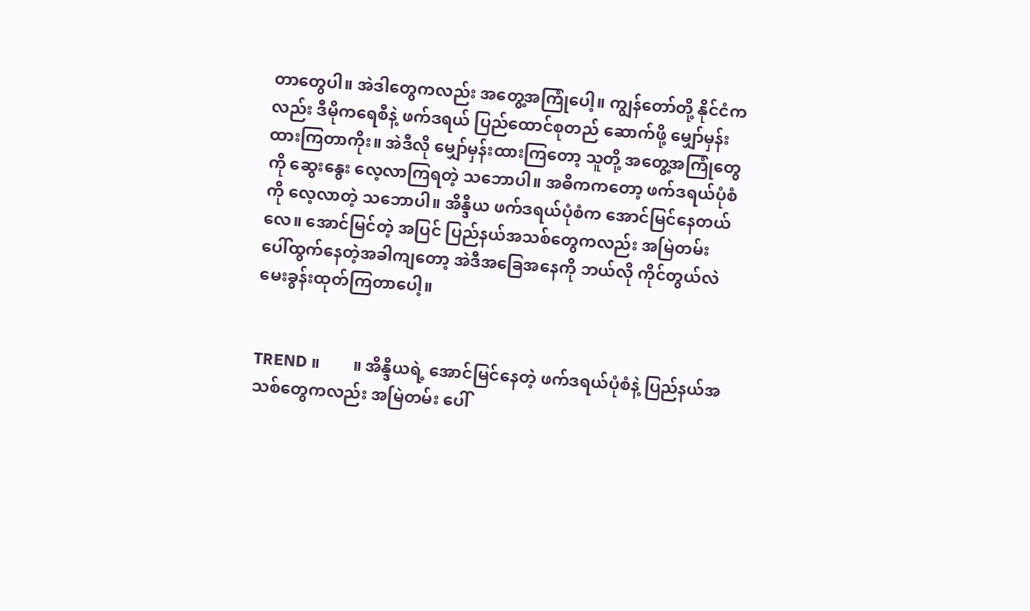တာတွေပါ။ အဲဒါတွေကလည်း အတွေ့အကြုံပေါ့။ ကျွန်တော်တို့ နိုင်ငံကလည်း ဒီမိုကရေစီနဲ့ ဖက်ဒရယ် ပြည်ထောင်စုတည် ဆောက်ဖို့ မျှော်မှန်းထားကြတာကိုး။ အဲဒီလို မျှော်မှန်းထားကြတော့ သူတို့ အတွေ့အကြုံတွေကို ဆွေးနွေး လေ့လာကြရတဲ့ သဘောပါ။ အဓိကကတော့ ဖက်ဒရယ်ပုံစံကို လေ့လာတဲ့ သဘောပါ။ အိန္ဒိယ ဖက်ဒရယ်ပုံစံက အောင်မြင်နေတယ်လေ။ အောင်မြင်တဲ့ အပြင် ပြည်နယ်အသစ်တွေကလည်း အမြဲတမ်း ပေါ်ထွက်နေတဲ့အခါကျတော့ အဲဒီအခြေအနေကို ဘယ်လို ကိုင်တွယ်လဲ မေးခွန်းထုတ်ကြတာပေါ့။


TREND ။        ။ အိန္ဒိယရဲ့ အောင်မြင်နေတဲ့ ဖက်ဒရယ်ပုံစံနဲ့ ပြည်နယ်အသစ်တွေကလည်း အမြဲတမ်း ပေါ်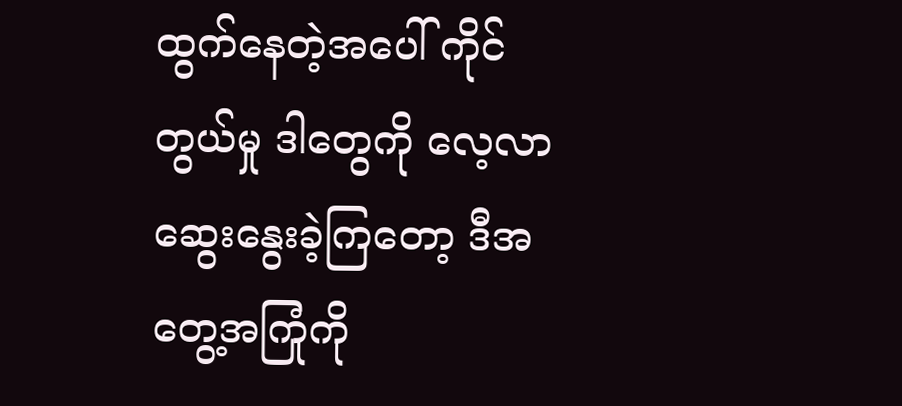ထွက်နေတဲ့အပေါ် ကိုင်တွယ်မှု ဒါတွေကို လေ့လာဆွေးနွေးခဲ့ကြတော့ ဒီအတွေ့အကြုံကို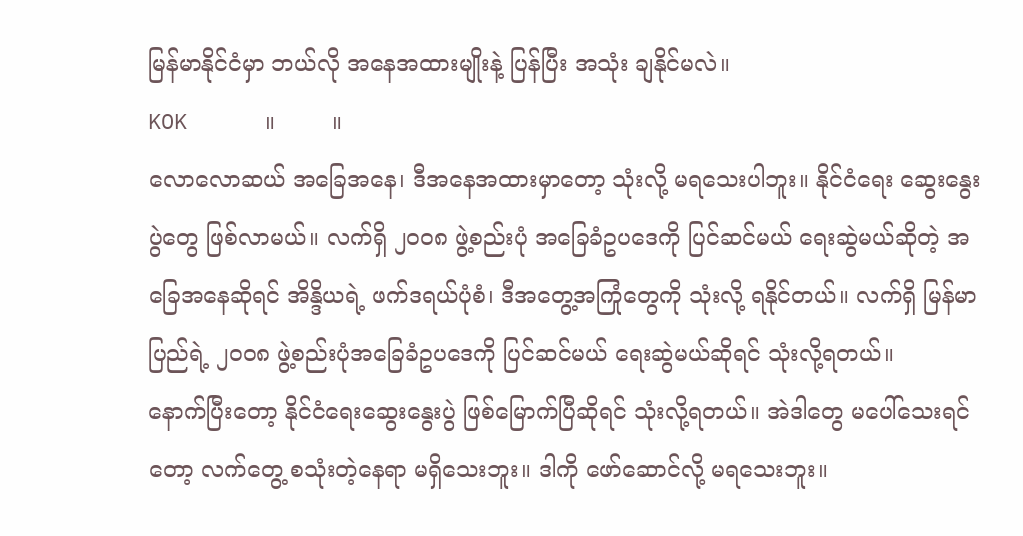မြန်မာနိုင်ငံမှာ ဘယ်လို အနေအထားမျိုးနဲ့ ပြန်ပြီး အသုံး ချနိုင်မလဲ။
KOK      ။        ။
လောလောဆယ် အခြေအနေ၊ ဒီအနေအထားမှာတော့ သုံးလို့ မရသေးပါဘူး။ နိုင်ငံရေး ဆွေးနွေးပွဲတွေ ဖြစ်လာမယ်။ လက်ရှိ ၂၀၀၈ ဖွဲ့စည်းပုံ အခြေခံဥပဒေကို ပြင်ဆင်မယ် ရေးဆွဲမယ်ဆိုတဲ့ အခြေအနေဆိုရင် အိန္ဒိယရဲ့ ဖက်ဒရယ်ပုံစံ၊ ဒီအတွေ့အကြုံတွေကို သုံးလို့ ရနိုင်တယ်။ လက်ရှိ မြန်မာပြည်ရဲ့ ၂၀၀၈ ဖွဲ့စည်းပုံအခြေခံဥပဒေကို ပြင်ဆင်မယ် ရေးဆွဲမယ်ဆိုရင် သုံးလို့ရတယ်။
နောက်ပြီးတော့ နိုင်ငံရေးဆွေး‌နွေးပွဲ ဖြစ်မြောက်ပြီဆိုရင် သုံးလို့ရတယ်။ အဲဒါတွေ မပေါ်သေးရင်တော့ လက်တွေ့ စသုံးတဲ့နေရာ မရှိသေးဘူး။ ဒါကို ဖော်ဆောင်လို့ မရသေးဘူး။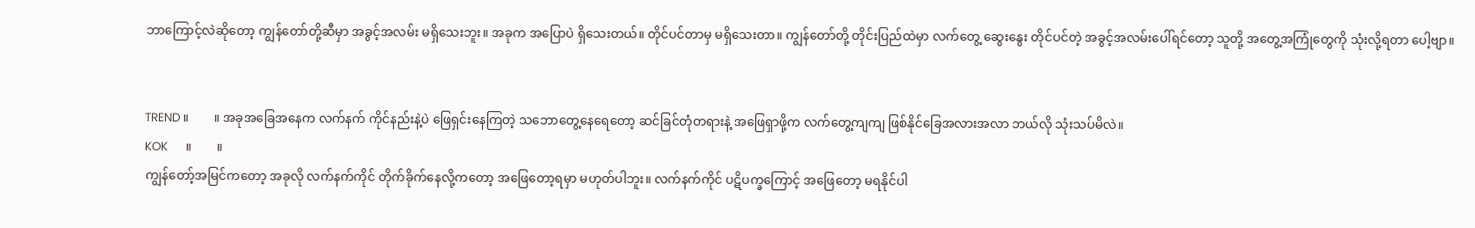ဘာကြောင့်လဲဆိုတော့ ကျွန်တော်တို့ဆီမှာ အခွင့်အလမ်း မရှိသေးဘူး။ အခုက အပြောပဲ ရှိသေးတယ်။ တိုင်ပင်တာမှ မရှိသေးတာ။ ကျွန်တော်တို့ တိုင်းပြည်ထဲမှာ လက်တွေ့ ဆွေးနွေး တိုင်ပင်တဲ့ အခွင့်အလမ်းပေါ်ရင်တော့ သူတို့ အတွေ့အကြုံတွေကို သုံးလို့ရတာ ပေါ့ဗျာ။


TREND ။        ။ အခုအခြေအနေက လက်နက် ကိုင်နည်းနဲ့ပဲ ဖြေရှင်းနေကြတဲ့ သဘောတွေ့နေရေတော့ ဆင်ခြင်တုံတရားနဲ့ အဖြေရှာဖို့က လက်တွေ့ကျကျ ဖြစ်နိုင်ခြေအလားအလာ ဘယ်လို သုံးသပ်မိလဲ။
KOK      ။        ။
ကျွန်တော့်အမြင်ကတော့ အခုလို လက်နက်ကိုင် တိုက်ခိုက်နေလို့ကတော့ အဖြေတော့ရမှာ မဟုတ်ပါဘူး။ လက်နက်ကိုင် ပဋိပက္ခကြောင့် အဖြေတော့ မရနိုင်ပါ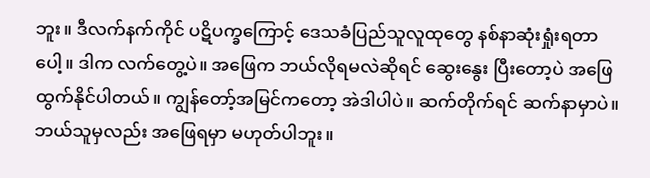ဘူး။ ဒီလက်နက်ကိုင် ပဋိပက္ခကြောင့် ဒေသခံပြည်သူလူထုတွေ နစ်နာဆုံးရှုံးရတာပေါ့။ ဒါက လက်တွေ့ပဲ။ အဖြေက ဘယ်လိုရမလဲဆိုရင် ဆွေးနွေး ပြီးတော့ပဲ အဖြေထွက်နိုင်ပါတယ်။ ကျွန်တော့်အမြင်ကတော့ အဲဒါပါပဲ။ ဆက်တိုက်ရင် ဆက်နာမှာပဲ။ ဘယ်သူမှလည်း အဖြေရမှာ မဟုတ်ပါဘူး။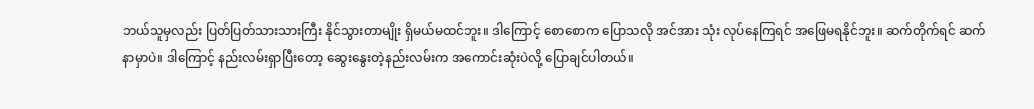ဘယ်သူမှလည်း ပြတ်ပြတ်သားသားကြီး နိုင်သွားတာမျိုး ရှိမယ်မထင်ဘူး။ ဒါကြောင့် စောစောက ပြောသလို အင်အား သုံး လုပ်နေကြရင် အဖြေမရနိုင်ဘူး။ ဆက်တိုက်ရင် ဆက်နာမှာပဲ။ ဒါကြောင့် နည်းလမ်းရှာပြီးတော့ ဆွေးနွေးတဲ့နည်းလမ်းက အကောင်းဆုံးပဲလို့ ပြောချင်ပါတယ်။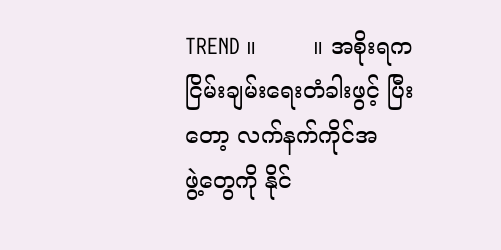TREND ။        ။ အစိုးရက ငြိမ်းချမ်းရေးတံခါးဖွင့် ပြီးတော့ လက်နက်ကိုင်အဖွဲ့‌တွေကို နိုင်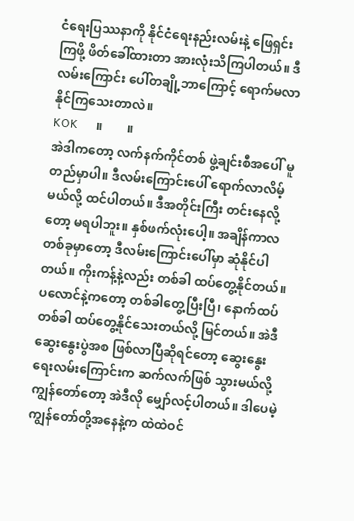ငံရေးပြဿနာကို နိုင်ငံရေးနည်းလမ်းနဲ့ ဖြေရှင်းကြဖို့ ဖိတ်ခေါ်ထားတာ အားလုံးသိကြပါတယ်။ ဒီလမ်းကြောင်း ပေါ်တချို့ဘာကြောင့် ရောက်မလာနိုင်ကြသေးတာလဲ။
KOK      ။        ။
အဲဒါကတော့ လက်နက်ကိုင်တစ် ဖွဲ့ချင်းစီအပေါ် မူတည်မှာပါ။ ဒီလမ်းကြောင်းပေါ် ရောက်လာလိမ့်မယ်လို့ ထင်ပါတယ်။ ဒီအတိုင်းကြီး တင်းနေလို့တော့ မရပါဘူး။ နှစ်ဖက်လုံးပေါ့။ အချိန်ကာလ တစ်ခုမှာတော့ ဒီလမ်းကြောင်းပေါ်မှာ ဆုံနိုင်ပါတယ်။ ကိုးကန့်နဲ့လည်း တစ်ခါ ထပ်တွေ့နိုင်တယ်။ ပလောင်နဲ့ကတော့ တစ်ခါတွေ့ပြီးပြီ၊ နောက်ထပ်တစ်ခါ ထပ်တွေ့နိုင်သေးတယ်လို့ မြင်တယ်။ အဲဒီ ဆွေး‌နွေးပွဲအစ ဖြစ်လာပြီဆိုရင်တော့ ဆွေးနွေးရေးလမ်းကြောင်းက ဆက်လက်ဖြစ် သွားမယ်လို့ ကျွန်တော်တော့ အဲဒီလို မျှော်လင့်ပါတယ်။ ဒါပေမဲ့ ကျွန်တော်တို့အနေနဲ့က ထဲထဲဝင်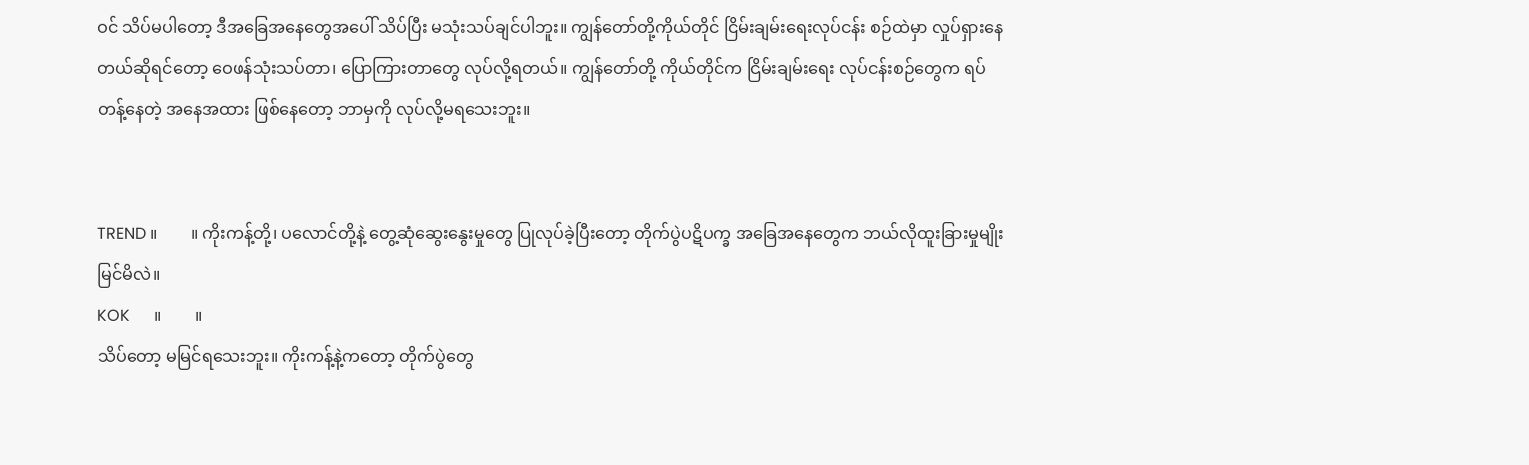ဝင် သိပ်မပါတော့ ဒီအခြေအနေတွေအပေါ် သိပ်ပြီး မသုံးသပ်ချင်ပါဘူး။ ကျွန်‌တော်တို့ကိုယ်တိုင် ငြိမ်းချမ်းရေးလုပ်ငန်း စဉ်ထဲမှာ လှုပ်ရှားနေတယ်ဆိုရင်တော့ ဝေဖန်သုံးသပ်တာ၊ ပြောကြားတာတွေ လုပ်လို့ရတယ်။ ကျွန်တော်တို့ ကိုယ်တိုင်က ငြိမ်းချမ်းရေး လုပ်ငန်းစဉ်တွေက ရပ်တန့်နေတဲ့ အနေအထား ဖြစ်နေတော့ ဘာမှကို လုပ်လို့မရသေးဘူး။


TREND ။        ။ ကိုးကန့်တို့၊ ပလောင်တို့နဲ့ တွေ့ဆုံဆွေးနွေးမှုတွေ ပြုလုပ်ခဲ့ပြီးတော့ တိုက်ပွဲပဋိပက္ခ အခြေအနေတွေက ဘယ်လိုထူးခြားမှုမျိုး မြင်မိလဲ။
KOK      ။        ။
သိပ်တော့ မမြင်ရသေးဘူး။ ကိုးကန့်နဲ့ကတော့ တိုက်ပွဲတွေ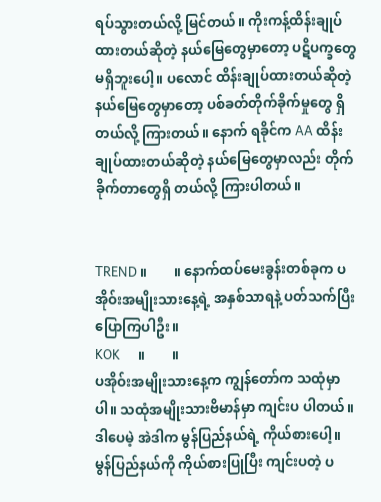ရပ်သွားတယ်လို့ မြင်တယ်။ ကိုးကန့်ထိန်းချုပ်ထားတယ်ဆိုတဲ့ နယ်မြေတွေမှာတော့ ပဋိပက္ခတွေ မရှိဘူးပေါ့။ ပလောင် ထိန်းချုပ်ထားတယ်ဆိုတဲ့ နယ်မြေတွေမှာတော့ ပစ်ခတ်တိုက်ခိုက်မှုတွေ ရှိတယ်လို့ ကြားတယ်။ နောက် ရခိုင်က AA ထိန်းချုပ်ထားတယ်ဆိုတဲ့ နယ်မြေတွေမှာလည်း တိုက်ခိုက်တာတွေရှိ တယ်လို့ ကြားပါတယ်။


TREND ။        ။ နောက်ထပ်မေးခွန်းတစ်ခုက ပအိုဝ်းအမျိုးသားနေ့ရဲ့ အနှစ်သာရနဲ့ ပတ်သက်ပြီး ပြောကြပါဦး။
KOK      ။        ။
ပအိုဝ်းအမျိုးသားနေ့က ကျွန်တော်က သထုံမှာပါ။ သထုံအမျိုးသားဗိမာန်မှာ ကျင်းပ ပါတယ်။ ဒါပေမဲ့ အဲဒါက မွန်ပြည်နယ်ရဲ့ ကိုယ်စားပေါ့။ မွန်ပြည်နယ်ကို ကိုယ်စားပြုပြီး ကျင်းပတဲ့ ပ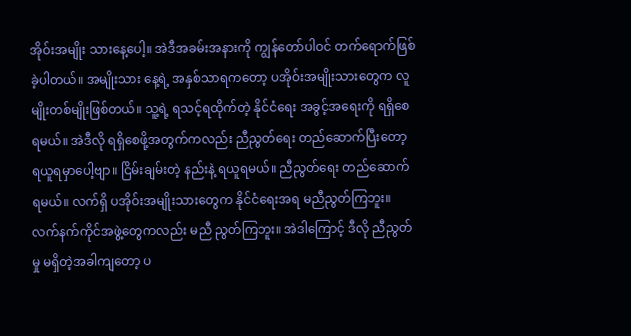အိုဝ်းအမျိုး သားနေ့ပေါ့။ အဲဒီအခမ်းအနားကို ကျွန်တော်ပါဝင် တက်ရောက်ဖြစ်ခဲ့ပါတယ်။ အမျိုးသား‌ နေ့ရဲ့ အနှစ်သာရကတော့ ပအိုဝ်းအမျိုးသားတွေက လူမျိုးတစ်မျိုးဖြစ်တယ်။ သူ့ရဲ့ ရသင့်ရထိုက်တဲ့ နိုင်ငံရေး အခွင့်အရေးကို ရရှိစေရမယ်။ အဲဒီလို ရရှိစေဖို့အတွက်ကလည်း ညီညွတ်ရေး တည်ဆောက်ပြီးတော့ ရယူရမှာပေါ့ဗျာ။ ငြိမ်းချမ်းတဲ့ နည်းနဲ့ ရယူရမယ်။ ညီညွတ်ရေး တည်ဆောက်ရမယ်။ လက်ရှိ ပအိုဝ်းအမျိုးသားတွေက နိုင်ငံရေးအရ မညီညွတ်ကြဘူး။ လက်နက်ကိုင်အဖွဲ့တွေကလည်း မညီ ညွတ်ကြဘူး။ အဲဒါကြောင့် ဒီလို ညီညွတ်မှု မရှိတဲ့အခါကျတော့ ပ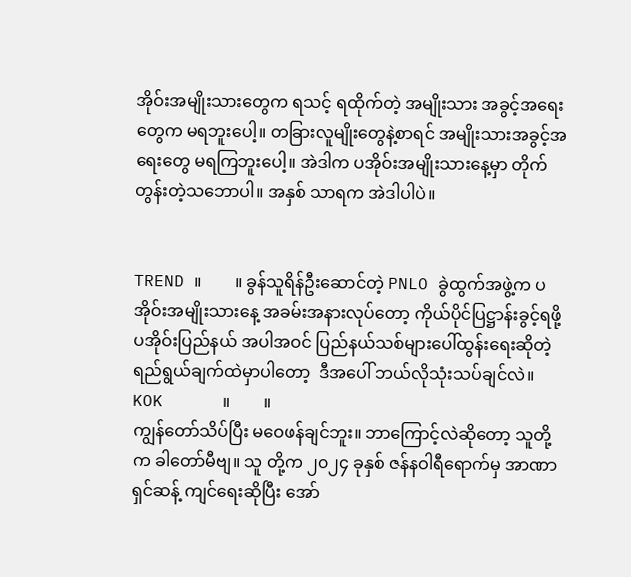အိုဝ်းအမျိုးသားတွေက ရသင့် ရထိုက်တဲ့ အမျိုးသား အခွင့်အရေးတွေက မရဘူးပေါ့။ တခြားလူမျိုး‌တွေနဲ့စာရင် အမျိုးသားအခွင့်အရေးတွေ မရကြဘူးပေါ့။ အဲဒါက ပအိုဝ်းအမျိုးသားနေ့မှာ တိုက်တွန်းတဲ့သဘောပါ။ အနှစ် သာရက အဲဒါပါပဲ။


TREND ။        ။ ခွန်သူရိန်ဦးဆောင်တဲ့ PNLO ခွဲထွက်အဖွဲ့က ပအိုဝ်းအမျိုးသားနေ့ အခမ်းအနားလုပ်တော့ ကိုယ်ပိုင်ပြဋ္ဌာန်းခွင့်ရဖို့ ပအိုဝ်းပြည်နယ် အပါအဝင် ပြည်နယ်သစ်များပေါ်ထွန်းရေးဆိုတဲ့ ရည်ရွယ်ချက်ထဲမှာပါတော့  ဒီအပေါ် ဘယ်လိုသုံးသပ်ချင်လဲ။
KOK      ။        ။
ကျွန်တော်သိပ်ပြီး မဝေဖန်ချင်ဘူး။ ဘာကြောင့်လဲဆိုတော့ သူတို့က ခါတော်မီဗျ။ သူ တို့က ၂၀၂၄ ခုနှစ် ဇန်နဝါရီရောက်မှ အာဏာရှင်ဆန့် ကျင်ရေးဆိုပြီး အော်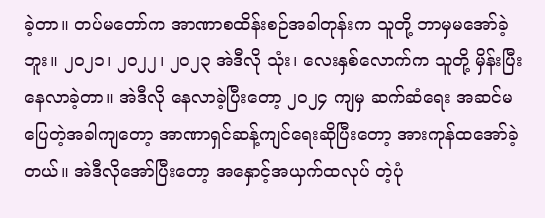ခဲ့တာ။ တပ်မတော်က အာဏာစထိန်းစဉ်အခါတုန်းက သူတို့ ဘာမှမအော်ခဲ့ဘူး။ ၂၀၂၁၊ ၂၀၂၂၊ ၂၀၂၃ အဲဒီလို သုံး၊ လေးနှစ်လောက်က သူတို့ မှိန်းပြီးနေလာခဲ့တာ။ အဲဒီလို နေလာခဲ့ပြီးတော့ ၂၀၂၄ ကျမှ ဆက်ဆံရေး အဆင်မပြေတဲ့အခါကျတော့ အာဏာရှင်ဆန့်ကျင်ရေးဆိုပြီးတော့ အားကုန်ထအော်ခဲ့တယ်။ အဲဒီလိုအော်ပြီးတော့ အနှောင့်အယှက်ထလုပ် တဲ့ပုံ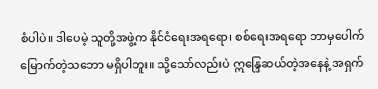စံပါပဲ။ ဒါပေမဲ့ သူတို့အဖွဲ့က နိုင်ငံရေးအရရော၊ စစ်ရေးအရရော ဘာမှပေါက်မြောက်တဲ့သဘော မရှိပါဘူး။ သို့‌သော်လည်းပဲ ဣန္ဒြေဆယ်တဲ့အနေနဲ့ အရှက်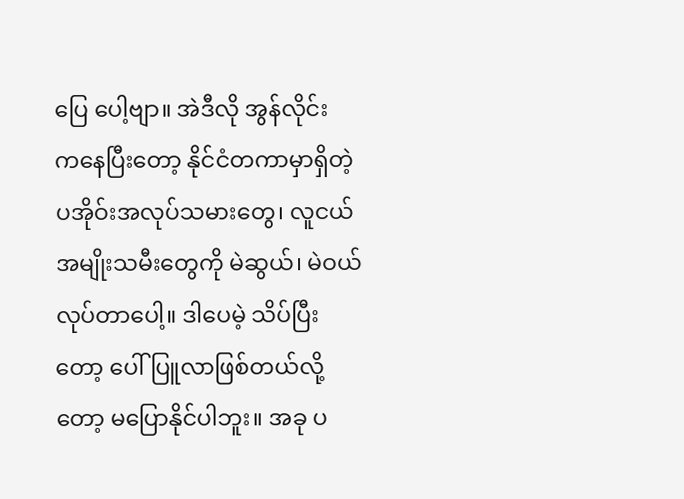ပြေ ပေါ့ဗျာ။ အဲဒီလို အွန်လိုင်းက‌နေပြီးတော့ နိုင်ငံတကာမှာရှိတဲ့ ပအိုဝ်းအလုပ်သမားတွေ၊ လူငယ်အမျိုးသမီးတွေကို မဲဆွယ်၊ မဲဝယ်လုပ်တာပေါ့။ ဒါပေမဲ့ သိပ်ပြီးတော့ ပေါ်ပြူလာဖြစ်တယ်လို့တော့ မပြောနိုင်ပါဘူး။ အခု ပ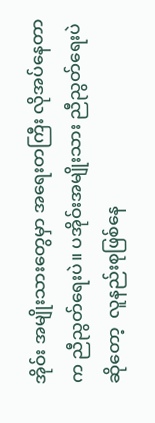အိုဝ်း အမျိုးသားတွေမှာ အရေးတကြီး လိုအပ်နေတာက ညီညွတ်ရေးပဲ။ ပအိုဝ်းအမျိုးသား ညီညွတ်ရေးပဲဆိုတော့  လူနည်းစုဖြစ်နေ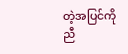တဲ့အပြင်ကို ညီ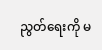ညွတ်ရေးကို မ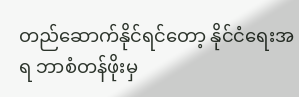တည်ဆောက်နိုင်ရင်တော့ နိုင်ငံရေးအရ ဘာစံတန်ဖိုးမှ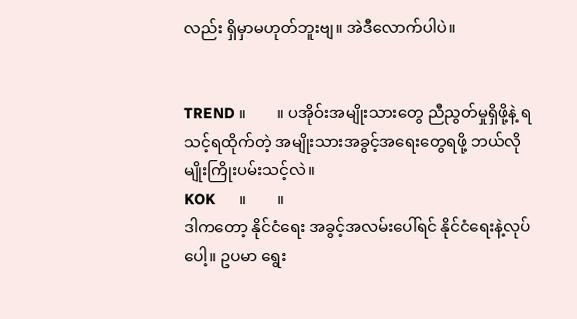လည်း ရှိမှာမဟုတ်ဘူးဗျ။ အဲဒီလောက်ပါပဲ။


TREND ။        ။ ပအိုဝ်းအမျိုးသားတွေ ညီညွတ်မှုရှိဖို့နဲ့ ရသင့်ရထိုက်တဲ့ အမျိုးသားအခွင့်အရေးတွေရဖို့ ဘယ်လိုမျိုးကြိုးပမ်းသင့်လဲ။
KOK      ။        ။
ဒါကတော့ နိုင်ငံရေး အခွင့်အလမ်းပေါ်ရင် နိုင်ငံရေးနဲ့လုပ်ပေါ့။ ဥပမာ ရွေး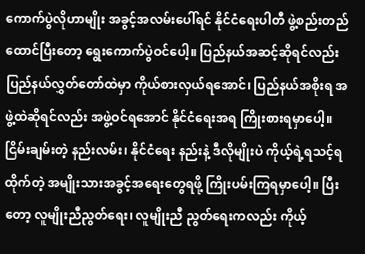ကောက်ပွဲလိုဟာမျိုး အခွင့်အလမ်းပေါ်ရင် နိုင်ငံရေးပါတီ ဖွဲ့စည်းတည်ထောင်ပြီးတော့ ရွေးကောက်ပွဲဝင်ပေါ့။ ပြည်နယ်အဆင့်ဆိုရင်လည်း ပြည်နယ်လွှတ်တော်ထဲမှာ ကိုယ်စားလှယ်ရအောင်၊ ပြည်နယ်အစိုးရ အဖွဲ့ထဲဆိုရင်လည်း အဖွဲ့ဝင်ရအောင် နိုင်ငံရေးအရ ကြိုးစားရမှာပေါ့။ငြိမ်းချမ်းတဲ့ နည်းလမ်း၊ နိုင်ငံရေး နည်းနဲ့ ဒီလိုမျိုးပဲ ကိုယ့်ရဲ့ရသင့်ရထိုက်တဲ့ အမျိုးသားအခွင့်အရေးတွေရဖို့ ကြိုးပမ်းကြရမှာပေါ့။ ပြီးတော့ လူမျိုးညီညွတ်ရေး၊ လူမျိုးညီ ညွတ်ရေးကလည်း ကိုယ့်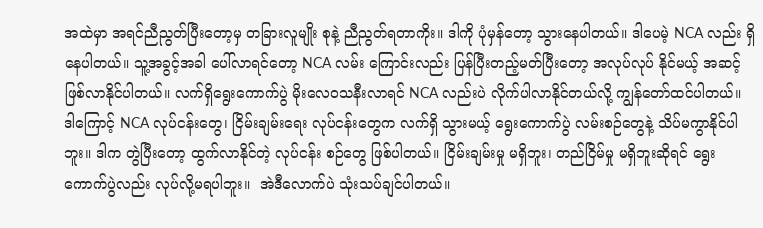အထဲမှာ အရင်ညီညွတ်ပြီးတော့မှ တခြားလူမျိုး စုနဲ့ ညီညွတ်ရတာကိုး။ ဒါကို ပုံမှန်တော့ သွားနေပါတယ်။ ဒါပေမဲ့ NCA လည်း ရှိနေပါတယ်။ သူ့အခွင့်အခါ ပေါ်လာရင်တော့ NCA လမ်း ကြောင်းလည်း ပြန်ပြီးတည့်မတ်ပြီးတော့ အလုပ်လုပ် နိုင်မယ့် အဆင့်ဖြစ်လာနိုင်ပါတယ်။ လက်ရှိရွေးကောက်ပွဲ မိုးလေဝသနီးလာရင် NCA လည်းပဲ လိုက်ပါလာနိုင်တယ်လို့ ကျွန်တော်ထင်ပါတယ်။ ဒါကြောင့် NCA လုပ်ငန်းတွေ၊ ငြိမ်းချမ်းရေး လုပ်ငန်းတွေက လက်ရှိ သွားမယ့် ရွေးကောက်ပွဲ လမ်းစဉ်တွေနဲ့ သိပ်မကွာနိုင်ပါဘူး။ ဒါက တွဲပြီးတော့ ထွက်လာနိုင်တဲ့ လုပ်ငန်း စဉ်‌တွေ ဖြစ်ပါတယ်။ ငြိမ်းချမ်းမှု မရှိဘူး၊ တည်ငြိမ်မှု မရှိဘူးဆိုရင် ရွေးကောက်ပွဲလည်း လုပ်လို့မရပါဘူး။  အဲဒီလောက်ပဲ သုံးသပ်ချင်ပါတယ်။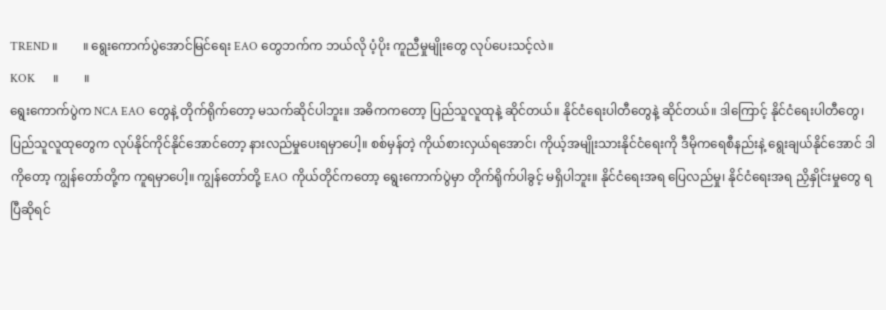TREND ။        ။ ရွေးကောက်ပွဲအောင်မြင်ရေး EAO တွေဘက်က ဘယ်လို ပံ့ပိုး ကူညီမှုမျိုးတွေ လုပ်ပေးသင့်လဲ။
KOK      ။        ။
ရွေးကောက်ပွဲက NCA EAO တွေနဲ့ တိုက်ရိုက်တော့ မသက်ဆိုင်ပါဘူး။ အဓိကကတော့ ပြည်သူလူထုနဲ့ ဆိုင်တယ်။ နိုင်ငံရေးပါတီတွေနဲ့ ဆိုင်တယ်။ ဒါကြောင့် နိုင်ငံရေးပါတီ‌တွေ၊ ပြည်သူလူထုတွေက လုပ်နိုင်ကိုင်နိုင်အောင်တော့ နားလည်မှုပေးရမှာပေါ့။ စစ်မှန်တဲ့ ကိုယ်စားလှယ်ရအောင်၊ ကိုယ့်အမျိုးသားနိုင်ငံရေးကို ဒီမိုကရေစီနည်းနဲ့ ရွေးချယ်နိုင်အောင် ဒါကိုတော့ ကျွန်တော်တို့က ကူရမှာပေါ့။ ကျွန်တော်တို့ EAO ကိုယ်တိုင်ကတော့ ရွေးကောက်ပွဲမှာ တိုက်ရိုက်ပါခွင့် မရှိပါဘူး။ နိုင်ငံရေးအရ ပြေလည်မှု၊ နိုင်ငံရေးအရ ညှိနှိုင်းမှုတွေ ရပြီဆိုရင်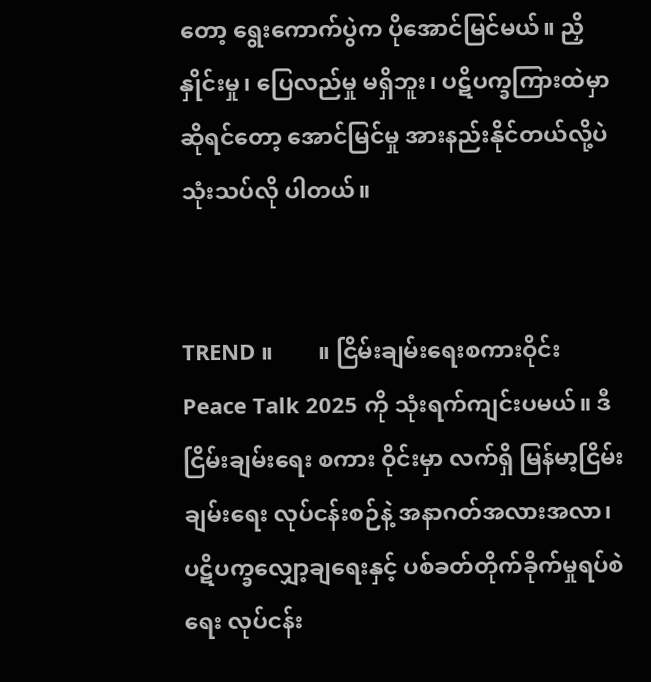တော့ ရွေးကောက်ပွဲက ပိုအောင်မြင်မယ်။ ညှိနှိုင်းမှု၊ ပြေလည်မှု မရှိဘူး၊ ပဋိပက္ခကြားထဲမှာ ဆိုရင်တော့ အောင်မြင်မှု အားနည်းနိုင်တယ်လို့ပဲ သုံးသပ်လို ပါတယ်။


TREND ။        ။ ငြိမ်းချမ်းရေးစကားဝိုင်း Peace Talk 2025 ကို သုံးရက်ကျင်းပမယ်။ ဒီငြိမ်းချမ်းရေး စကား ဝိုင်းမှာ လက်ရှိ မြန်မာ့ငြိမ်းချမ်းရေး လုပ်ငန်းစဉ်နဲ့ အနာဂတ်အလားအလာ၊ ပဋိပက္ခလျှော့ချရေးနှင့် ပစ်ခတ်တိုက်ခိုက်မှုရပ်စဲရေး လုပ်ငန်း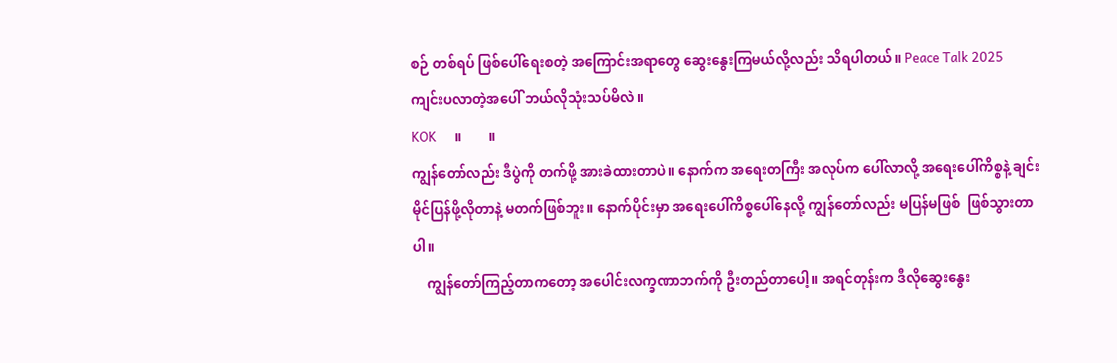စဉ် တစ်ရပ် ဖြစ်ပေါ်ရေးစတဲ့ အကြောင်းအရာတွေ ဆွေးနွေးကြမယ်လို့လည်း သိရပါတယ်။ Peace Talk 2025 ကျင်းပလာတဲ့အပေါ် ဘယ်လိုသုံးသပ်မိလဲ။
KOK      ။        ။
ကျွန်တော်လည်း ဒီပွဲကို တက်ဖို့ အားခဲထားတာပဲ။ နောက်က အရေးတကြီး အလုပ်က ပေါ်လာလို့ အရေးပေါ်ကိစ္စနဲ့ ချင်းမိုင်ပြန်ဖို့လိုတာနဲ့ မတက်ဖြစ်ဘူး။ နောက်ပိုင်းမှာ အရေးပေါ်ကိစ္စပေါ်နေလို့ ကျွန်တော်လည်း မပြန်မဖြစ်  ဖြစ်သွားတာပါ။
    ကျွန်တော်ကြည့်တာကတော့ အပေါင်းလက္ခဏာဘက်ကို ဦးတည်တာပေါ့။ အရင်တုန်းက ဒီလိုဆွေးနွေး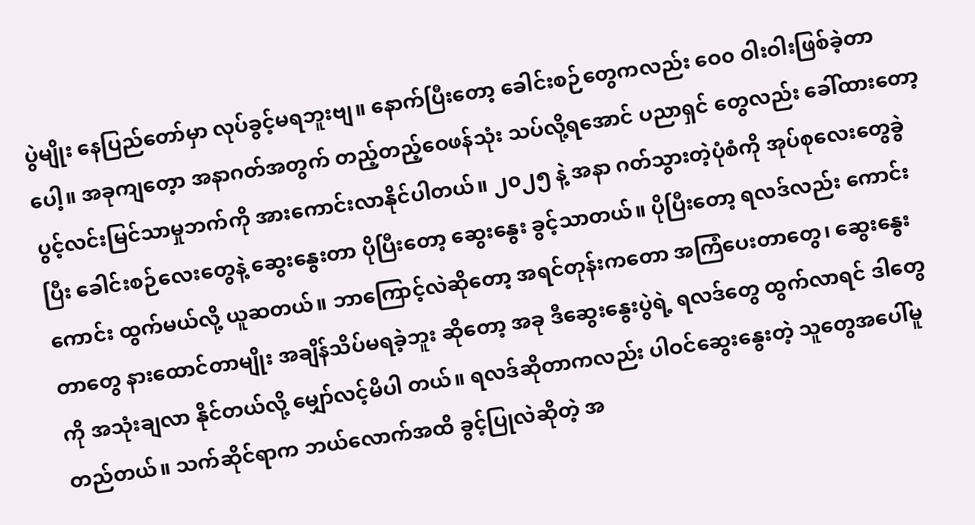ပွဲမျိုး နေပြည်တော်မှာ လုပ်ခွင့်မရဘူးဗျ။ နောက်ပြီးတော့ ခေါင်းစဉ်တွေကလည်း ဝေ၀ ဝါးဝါးဖြစ်ခဲ့တာပေါ့။ အခုကျတေ့ာ အနာဂတ်အတွက် တည့်တည့်ဝေဖန်သုံး သပ်လို့ရအောင် ပညာရှင် တွေလည်း ခေါ်ထားတော့ ပွင့်လင်းမြင်သာမှုဘက်ကို အားကောင်းလာနိုင်ပါတယ်။ ၂၀၂၅ နဲ့ အနာ ဂတ်သွားတဲ့ပုံစံကို အုပ်စုလေးတွေခွဲပြီး ခေါင်းစဉ်လေးတွေနဲ့ ဆွေးနွေးတာ ပိုပြီးတော့ ဆွေးနွေး ခွင့်သာတယ်။ ပိုပြီးတော့ ရလဒ်လည်း ကောင်းကောင်း ထွက်မယ်လို့ ယူဆတယ်။ ဘာကြောင့်လဲဆိုတော့ အရင်တုန်းကတော အကြံပေးတာတွေ၊ ဆွေးနွေးတာတွေ နားထောင်တာမျိုး အချိန်သိပ်မရခဲ့ဘူး ဆိုတော့ အခု ဒီဆွေးနွေးပွဲရဲ့ ရလဒ်တွေ ထွက်လာရင် ဒါတွေကို အသုံးချလာ နိုင်တယ်လို့ မျှော်လင့်မိပါ တယ်။ ရလဒ်ဆိုတာကလည်း ပါဝင်ဆွေးနွေးတဲ့ သူတွေအပေါ်မူတည်တယ်။ သက်ဆိုင်ရာက ဘယ်လောက်အထိ ခွင့်ပြုလဲဆိုတဲ့ အ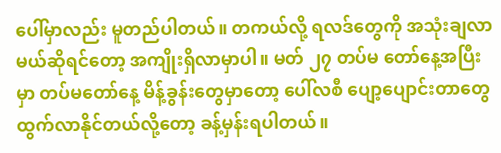ပေါ်မှာလည်း မူတည်ပါတယ်။ တကယ်လို့ ရလဒ်တွေကို အသုံးချလာ မယ်ဆိုရင်တော့ အကျိုးရှိလာမှာပါ။ မတ် ၂၇ တပ်မ တော်နေ့အပြီးမှာ တပ်မတော်နေ့ မိန့်ခွန်းတွေမှာတော့ ပေါ်လစီ ပျော့ပျောင်းတာတွေ ထွက်လာနိုင်တယ်လို့တော့ ခန့်မှန်းရပါတယ်။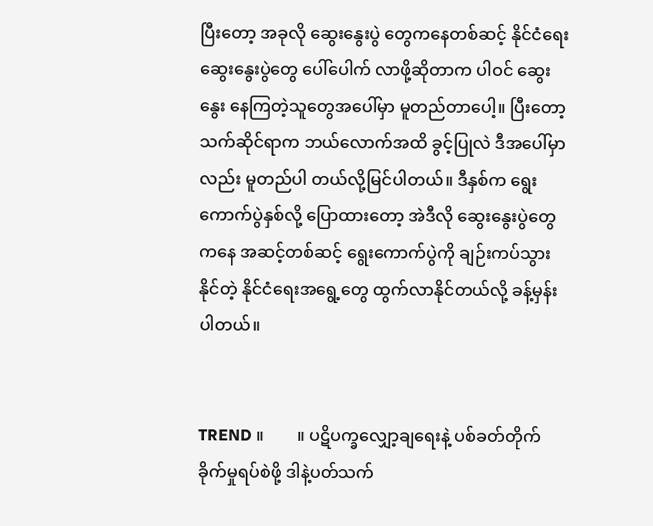ပြီးတော့ အခုလို ဆွေးနွေးပွဲ တွေကနေတစ်ဆင့် နိုင်ငံရေးဆွေးနွေးပွဲတွေ ပေါ်ပေါက် လာဖို့ဆိုတာက ပါဝင် ဆွေးနွေး နေကြတဲ့သူတွေအပေါ်မှာ မူတည်တာပေါ့။ ပြီးတော့ သက်ဆိုင်ရာက ဘယ်လောက်အထိ ခွင့်ပြုလဲ ဒီအပေါ်မှာလည်း မူတည်ပါ တယ်လို့မြင်ပါတယ်။ ဒီနှစ်က ရွေးကောက်ပွဲနှစ်လို့ ပြောထားတော့ အဲဒီလို ဆွေးနွေးပွဲတွေကနေ အဆင့်တစ်ဆင့် ရွေးကောက်ပွဲကို ချဉ်းကပ်သွားနိုင်တဲ့ နိုင်ငံရေးအရွေ့တွေ ထွက်လာနိုင်တယ်လို့ ခန့်မှန်းပါတယ်။


TREND ။        ။ ပဋိပက္ခလျှော့ချရေးနဲ့ ပစ်ခတ်တိုက်ခိုက်မှုရပ်စဲဖို့ ဒါနဲ့ပတ်သက်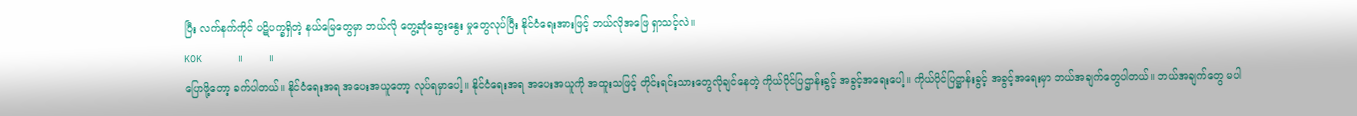ပြီး လက်နက်ကိုင် ပဋိပက္ခရှိတဲ့ နယ်မြေတွေမှာ ဘယ်လို တွေ့ဆုံဆွေးနွေး မှုတွေလုပ်ပြီး နိုင်ငံ‌ရေးအားဖြင့် ဘယ်လိုအဖြေ ရှာသင့်လဲ။
KOK      ။        ။
ပြောဖို့တော့ ခက်ပါတယ်။ နိုင်ငံရေးအရ အပေးအယူတော့ လုပ်ရမှာပေါ့။ နိုင်ငံရေးအရ အပေးအယူကို အထူးသဖြင့် တိုင်းရင်းသားတွေလိုချင်နေတဲ့ ကိုယ်ပိုင်ပြဌာန်းခွင့် အခွင့်အရေးပေါ့။ ကိုယ်ပိုင်ပြဋ္ဌာန်းခွင့် အခွင့်အရေးမှာ ဘယ်အချက်တွေပါတယ်။ ဘယ်အချက်တွေ မပါ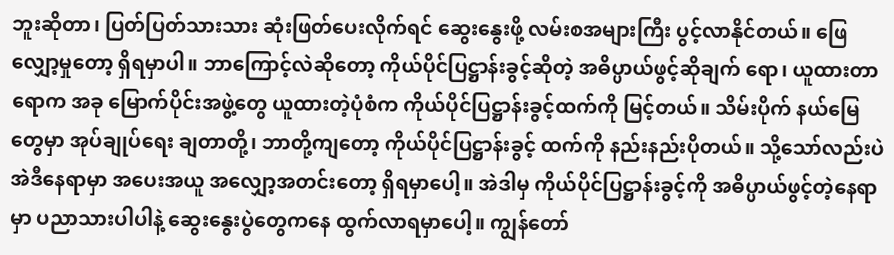ဘူးဆိုတာ၊ ပြတ်ပြတ်သားသား ဆုံးဖြတ်ပေးလိုက်ရင် ဆွေးနွေးဖို့ လမ်းစအများကြီး ပွင့်လာနိုင်တယ်။ ဖြေလျှော့မှုတော့ ရှိရမှာပါ။ ဘာကြောင့်လဲဆိုတော့ ကိုယ်ပိုင်ပြဋ္ဌာန်းခွင့်ဆိုတဲ့ အဓိပ္ပာယ်ဖွင့်ဆိုချက် ရော၊ ယူထားတာရောက အခု မြောက်ပိုင်းအဖွဲ့တွေ ယူထားတဲ့ပုံစံက ကိုယ်ပိုင်ပြဋ္ဌာန်းခွင့်ထက်ကို မြင့်တယ်။ သိမ်းပိုက် နယ်မြေတွေမှာ အုပ်ချုပ်ရေး ချတာတို့၊ ဘာတို့ကျတော့ ကိုယ်ပိုင်ပြဋ္ဌာန်းခွင့် ထက်ကို နည်းနည်းပိုတယ်။ သို့သော်လည်းပဲ အဲဒီနေရာမှာ အပေးအယူ အလျှော့အတင်းတော့ ရှိရမှာပေါ့။ အဲဒါမှ ကိုယ်ပိုင်ပြဋ္ဌာန်းခွင့်ကို အဓိပ္ပာယ်ဖွင့်တဲ့နေရာမှာ ပညာသားပါပါနဲ့ ဆွေးနွေးပွဲတွေကနေ ထွက်လာရမှာပေါ့။ ကျွန်တော်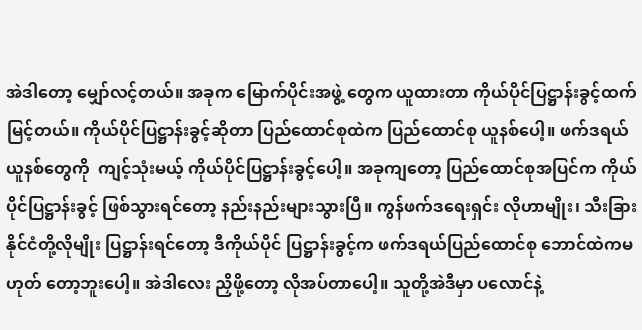အဲဒါတော့ မျှော်လင့်တယ်။ အခုက မြောက်ပိုင်းအဖွဲ့ တွေက ယူထားတာ ကိုယ်ပိုင်ပြဋ္ဌာန်းခွင့်ထက် မြင့်တယ်။ ကိုယ်ပိုင်ပြဋ္ဌာန်းခွင့်ဆိုတာ ပြည်ထောင်စုထဲက ပြည်ထောင်စု ယူနစ်ပေါ့။ ဖက်ဒရယ်ယူနစ်တွေကို  ကျင့်သုံးမယ့် ကိုယ်ပိုင်ပြဋ္ဌာန်းခွင့်ပေါ့။ အခုကျတော့ ပြည်ထောင်စုအပြင်က ကိုယ်ပိုင်ပြဋ္ဌာန်းခွင့် ဖြစ်သွားရင်တော့ နည်းနည်းများသွားပြီ။ ကွန်ဖက်ဒရေးရှင်း လိုဟာမျိုး၊ သီးခြားနိုင်ငံတို့လိုမျိုး ပြဋ္ဌာန်းရင်တော့ ဒီကိုယ်ပိုင် ပြဋ္ဌာန်းခွင့်က ဖက်ဒရယ်ပြည်ထောင်စု ဘောင်ထဲကမဟုတ် တော့ဘူးပေါ့။ အဲဒါလေး ညှိဖို့တော့ လိုအပ်တာပေါ့။ သူတို့အဲဒီမှာ ပလောင်နဲ့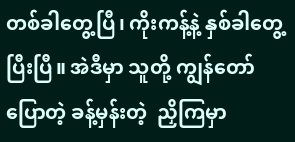တစ်ခါတွေ့ပြီ၊ ကိုးကန့်နဲ့ နှစ်ခါတွေ့ပြီးပြီ။ အဲဒီမှာ သူတို့ ကျွန်တော်ပြောတဲ့ ခန့်မှန်းတဲ့  ညှိကြမှာ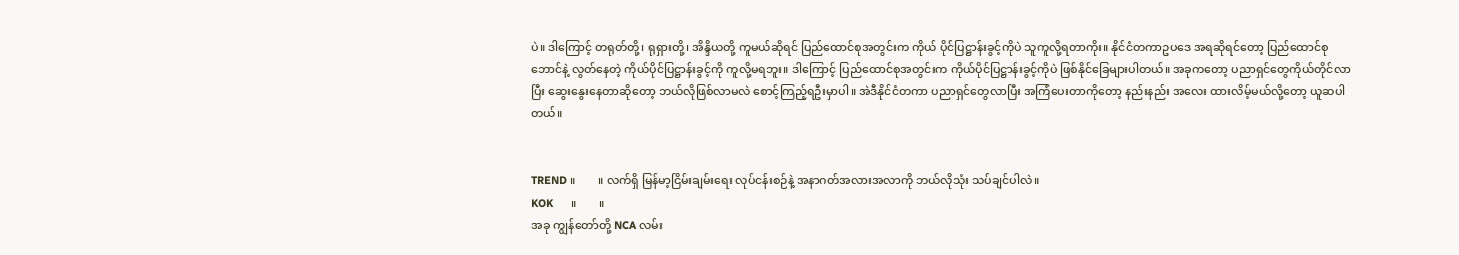ပဲ။ ဒါကြောင့် တရုတ်တို့၊ ရုရှားတို့၊ အိန္ဒိယတို့ ကူမယ်ဆိုရင် ပြည်ထောင်စုအတွင်းက ကိုယ် ပိုင်ပြဋ္ဌာန်းခွင့်ကိုပဲ သူကူလို့ရတာကိုး။ နိုင်ငံတကာဥပဒေ အရဆိုရင်တော့ ပြည်ထောင်စုဘောင်နဲ့ လွတ်နေတဲ့ ကိုယ်ပိုင်ပြဋ္ဌာန်းခွင့်ကို ကူလို့မရဘူး။ ဒါကြောင့် ပြည်ထောင်စုအတွင်းက ကိုယ်ပိုင်ပြဋ္ဌာန်းခွင့်ကိုပဲ ဖြစ်နိုင်ခြေများပါတယ်။ အခုကတော့ ပညာရှင်တွေကိုယ်တိုင်လာပြီး ဆွေးနွေးနေတာဆိုတော့ ဘယ်လိုဖြစ်လာမလဲ စောင့်ကြည့်ရဦးမှာပါ။ အဲဒီနိုင်ငံတကာ ပညာရှင်တွေလာပြီး အကြံပေးတာကိုတော့ နည်းနည်း အလေး ထားလိမ့်မယ်လို့တော့ ယူဆပါတယ်။


TREND ။        ။ လက်ရှိ မြန်မာ့ငြိမ်းချမ်းရေး လုပ်ငန်းစဉ်နဲ့ အနာဂတ်အလားအလာကို ဘယ်လိုသုံး သပ်ချင်ပါလဲ။
KOK      ။        ။
အခု ကျွန်တော်တို့ NCA လမ်း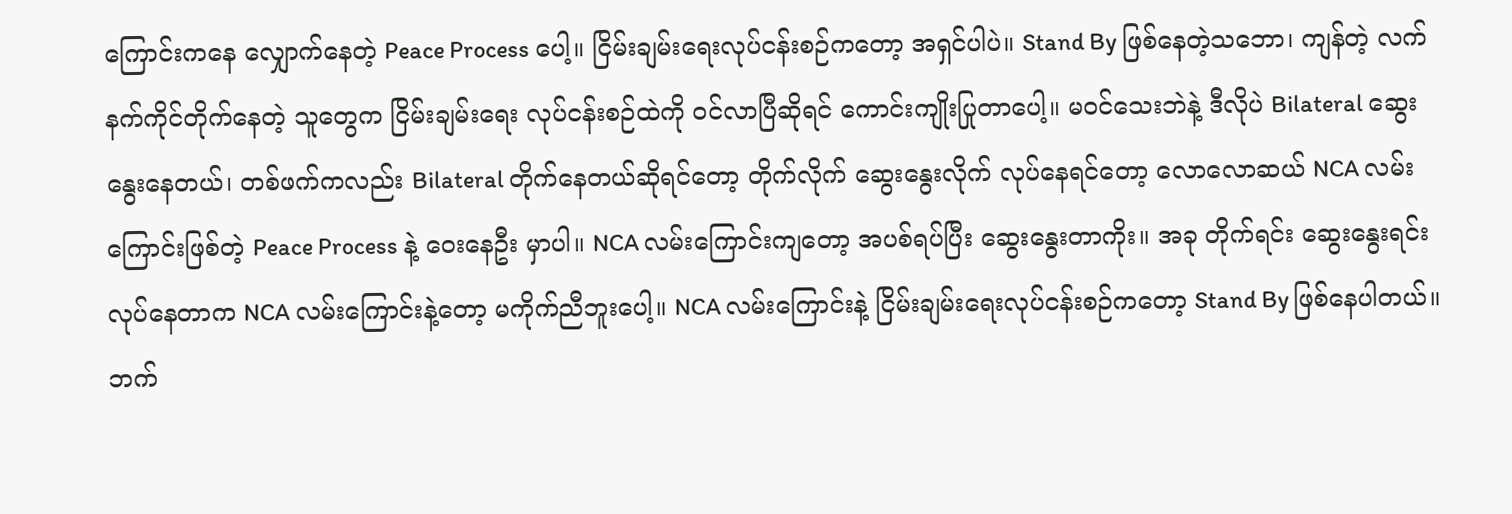ကြောင်းကနေ လျှောက်နေတဲ့ Peace Process ပေါ့။ ငြိမ်းချမ်းရေးလုပ်ငန်းစဉ်ကတော့ အရှင်ပါပဲ။ Stand By ဖြစ်နေတဲ့သဘော၊ ကျန်တဲ့ လက်နက်ကိုင်တိုက်နေတဲ့ သူတွေက ငြိမ်းချမ်းရေး လုပ်ငန်းစဉ်ထဲကို ဝင်လာပြီဆိုရင် ကောင်းကျိုးပြုတာပေါ့။ မဝင်သေးဘဲနဲ့ ဒီလိုပဲ Bilateral ဆွေးနွေးနေတယ်၊ တစ်ဖက်ကလည်း Bilateral တိုက်နေတယ်ဆိုရင်တော့ တိုက်လိုက် ဆွေးနွေးလိုက် လုပ်နေရင်တော့ လောလောဆယ် NCA လမ်းကြောင်းဖြစ်တဲ့ Peace Process နဲ့ ဝေးနေဦး မှာပါ။ NCA လမ်းကြောင်းကျတော့ အပစ်ရပ်ပြီး ဆွေးနွေးတာကိုး။ အခု တိုက်ရင်း ဆွေးနွေးရင်း လုပ်နေတာက NCA လမ်းကြောင်းနဲ့တော့ မကိုက်ညီဘူးပေါ့။ NCA လမ်းကြောင်းနဲ့ ငြိမ်းချမ်းရေးလုပ်ငန်းစဉ်ကတော့ Stand By ဖြစ်နေပါတယ်။ ဘက်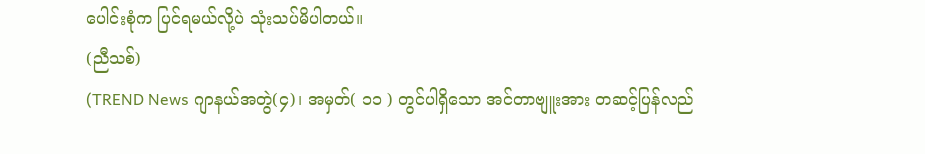ပေါင်းစုံက ပြင်ရမယ်လို့ပဲ သုံးသပ်မိပါတယ်။
(ညီသစ်)
(TREND News ဂျာနယ်အတွဲ(၄)၊ အမှတ်( ၁၁ ) တွင်ပါရှိသော အင်တာဗျူးအား တဆင့်ပြန်လည်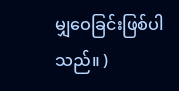မျှဝေခြင်းဖြစ်ပါသည်။ )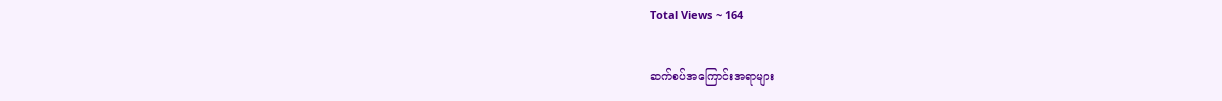Total Views ~ 164

ဆက်စပ်အကြောင်းအရာများ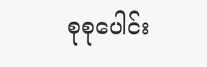စုစုပေါင်း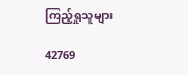ကြည့်ရှုသူများ

42769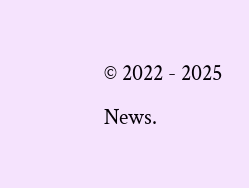© 2022 - 2025 News.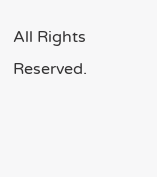All Rights Reserved.